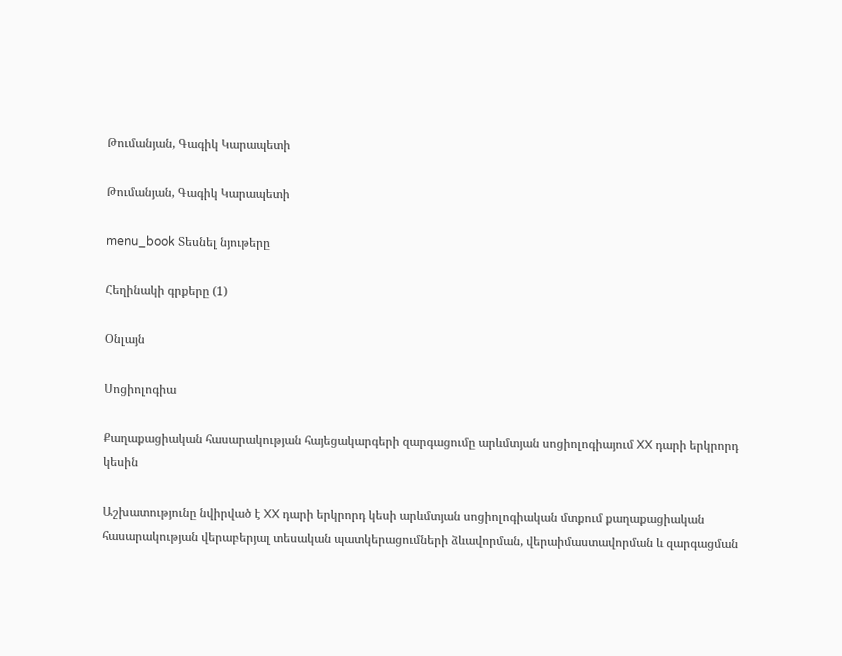Թումանյան, Գագիկ Կարապետի

Թումանյան, Գագիկ Կարապետի

menu_book Տեսնել նյութերը

Հեղինակի գրքերը (1)

Օնլայն

Սոցիոլոգիա

Քաղաքացիական հասարակության հայեցակարգերի զարգացումը արևմտյան սոցիոլոգիայում XX դարի երկրորդ կեսին

Աշխատությունը նվիրված է XX դարի երկրորդ կեսի արևմտյան սոցիոլոգիական մտքում քաղաքացիական հասարակության վերաբերյալ տեսական պատկերացումների ձևավորման, վերաիմաստավորման և զարգացման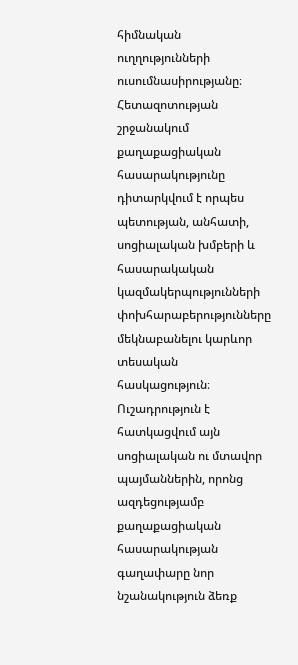հիմնական ուղղությունների ուսումնասիրությանը։ Հետազոտության շրջանակում քաղաքացիական հասարակությունը դիտարկվում է որպես պետության, անհատի, սոցիալական խմբերի և հասարակական կազմակերպությունների փոխհարաբերությունները մեկնաբանելու կարևոր տեսական հասկացություն։ Ուշադրություն է հատկացվում այն սոցիալական ու մտավոր պայմաններին, որոնց ազդեցությամբ քաղաքացիական հասարակության գաղափարը նոր նշանակություն ձեռք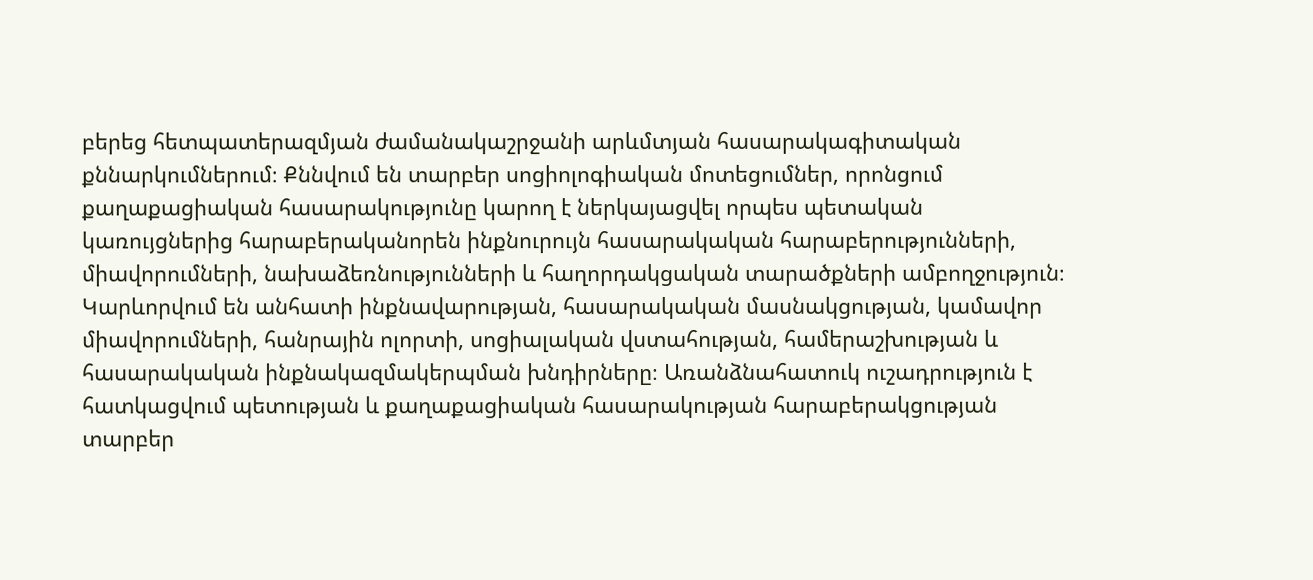բերեց հետպատերազմյան ժամանակաշրջանի արևմտյան հասարակագիտական քննարկումներում։ Քննվում են տարբեր սոցիոլոգիական մոտեցումներ, որոնցում քաղաքացիական հասարակությունը կարող է ներկայացվել որպես պետական կառույցներից հարաբերականորեն ինքնուրույն հասարակական հարաբերությունների, միավորումների, նախաձեռնությունների և հաղորդակցական տարածքների ամբողջություն։ Կարևորվում են անհատի ինքնավարության, հասարակական մասնակցության, կամավոր միավորումների, հանրային ոլորտի, սոցիալական վստահության, համերաշխության և հասարակական ինքնակազմակերպման խնդիրները։ Առանձնահատուկ ուշադրություն է հատկացվում պետության և քաղաքացիական հասարակության հարաբերակցության տարբեր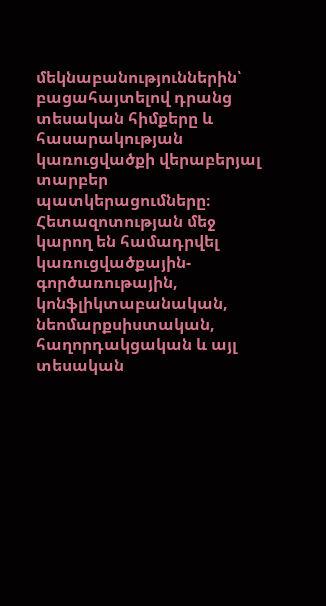մեկնաբանություններին՝ բացահայտելով դրանց տեսական հիմքերը և հասարակության կառուցվածքի վերաբերյալ տարբեր պատկերացումները։ Հետազոտության մեջ կարող են համադրվել կառուցվածքային-գործառութային, կոնֆլիկտաբանական, նեոմարքսիստական, հաղորդակցական և այլ տեսական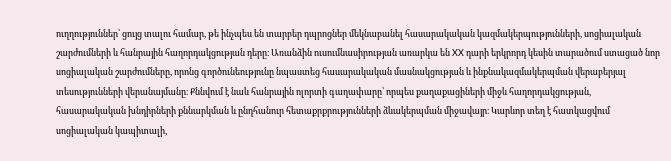ուղղություններ՝ ցույց տալու համար, թե ինչպես են տարբեր դպրոցներ մեկնաբանել հասարակական կազմակերպությունների, սոցիալական շարժումների և հանրային հաղորդակցության դերը։ Առանձին ուսումնասիրության առարկա են XX դարի երկրորդ կեսին տարածում ստացած նոր սոցիալական շարժումները, որոնց գործունեությունը նպաստեց հասարակական մասնակցության և ինքնակազմակերպման վերաբերյալ տեսությունների վերանայմանը։ Քննվում է նաև հանրային ոլորտի գաղափարը՝ որպես քաղաքացիների միջև հաղորդակցության, հասարակական խնդիրների քննարկման և ընդհանուր հետաքրքրությունների ձևակերպման միջավայր։ Կարևոր տեղ է հատկացվում սոցիալական կապիտալի,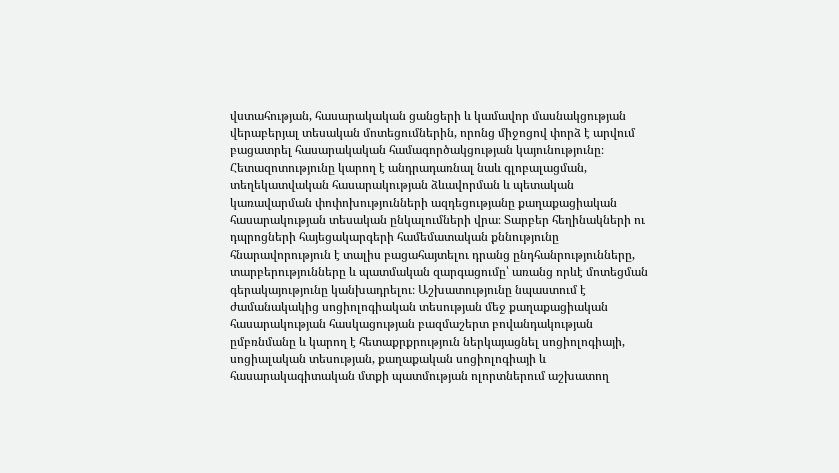վստահության, հասարակական ցանցերի և կամավոր մասնակցության վերաբերյալ տեսական մոտեցումներին, որոնց միջոցով փորձ է արվում բացատրել հասարակական համագործակցության կայունությունը։ Հետազոտությունը կարող է անդրադառնալ նաև գլոբալացման, տեղեկատվական հասարակության ձևավորման և պետական կառավարման փոփոխությունների ազդեցությանը քաղաքացիական հասարակության տեսական ընկալումների վրա։ Տարբեր հեղինակների ու դպրոցների հայեցակարգերի համեմատական քննությունը հնարավորություն է տալիս բացահայտելու դրանց ընդհանրությունները, տարբերությունները և պատմական զարգացումը՝ առանց որևէ մոտեցման գերակայությունը կանխադրելու։ Աշխատությունը նպաստում է ժամանակակից սոցիոլոգիական տեսության մեջ քաղաքացիական հասարակության հասկացության բազմաշերտ բովանդակության ըմբռնմանը և կարող է հետաքրքրություն ներկայացնել սոցիոլոգիայի, սոցիալական տեսության, քաղաքական սոցիոլոգիայի և հասարակագիտական մտքի պատմության ոլորտներում աշխատող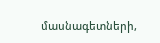մասնագետների,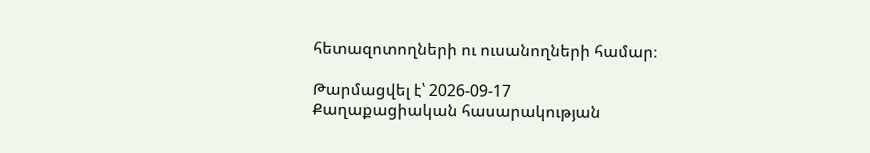հետազոտողների ու ուսանողների համար։

Թարմացվել է՝ 2026-09-17
Քաղաքացիական հասարակության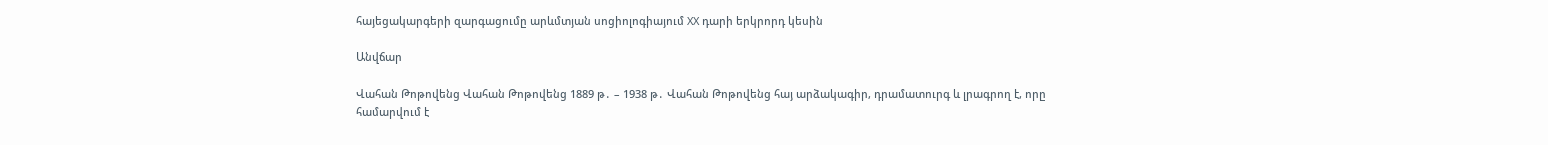հայեցակարգերի զարգացումը արևմտյան սոցիոլոգիայում XX դարի երկրորդ կեսին

Անվճար

Վահան Թոթովենց Վահան Թոթովենց 1889 թ․ – 1938 թ․ Վահան Թոթովենց հայ արձակագիր, դրամատուրգ և լրագրող է, որը համարվում է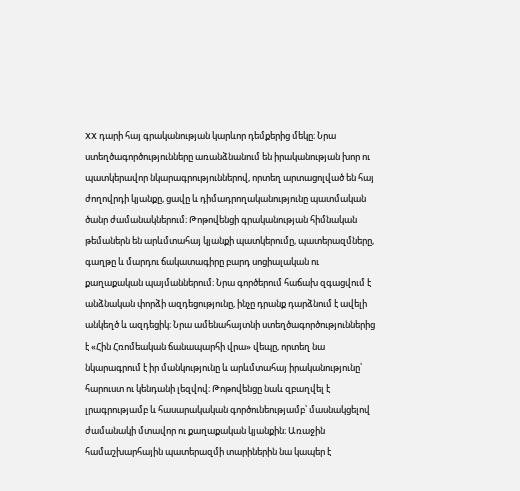XX դարի հայ գրականության կարևոր դեմքերից մեկը։ Նրա ստեղծագործությունները առանձնանում են իրականության խոր ու պատկերավոր նկարագրություններով, որտեղ արտացոլված են հայ ժողովրդի կյանքը, ցավը և դիմադրողականությունը պատմական ծանր ժամանակներում։ Թոթովենցի գրականության հիմնական թեմաներն են արևմտահայ կյանքի պատկերումը, պատերազմները, գաղթը և մարդու ճակատագիրը բարդ սոցիալական ու քաղաքական պայմաններում։ Նրա գործերում հաճախ զգացվում է անձնական փորձի ազդեցությունը, ինչը դրանք դարձնում է ավելի անկեղծ և ազդեցիկ։ Նրա ամենահայտնի ստեղծագործություններից է «Հին Հռոմեական ճանապարհի վրա» վեպը, որտեղ նա նկարագրում է իր մանկությունը և արևմտահայ իրականությունը՝ հարուստ ու կենդանի լեզվով։ Թոթովենցը նաև զբաղվել է լրագրությամբ և հասարակական գործունեությամբ՝ մասնակցելով ժամանակի մտավոր ու քաղաքական կյանքին։ Առաջին համաշխարհային պատերազմի տարիներին նա կապեր է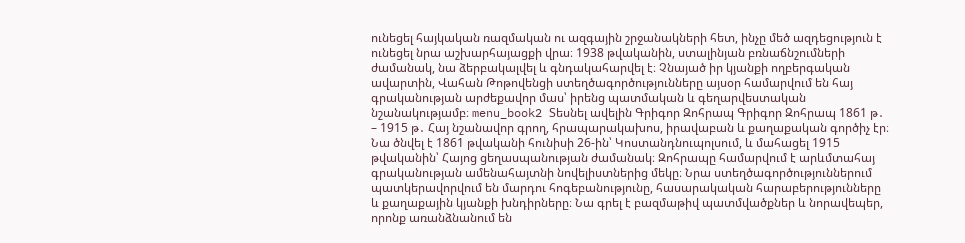ունեցել հայկական ռազմական ու ազգային շրջանակների հետ, ինչը մեծ ազդեցություն է ունեցել նրա աշխարհայացքի վրա։ 1938 թվականին, ստալինյան բռնաճնշումների ժամանակ, նա ձերբակալվել և գնդակահարվել է։ Չնայած իր կյանքի ողբերգական ավարտին, Վահան Թոթովենցի ստեղծագործությունները այսօր համարվում են հայ գրականության արժեքավոր մաս՝ իրենց պատմական և գեղարվեստական նշանակությամբ։ menu_book2 Տեսնել ավելին Գրիգոր Զոհրապ Գրիգոր Զոհրապ 1861 թ․ – 1915 թ․ Հայ նշանավոր գրող, հրապարակախոս, իրավաբան և քաղաքական գործիչ էր։ Նա ծնվել է 1861 թվականի հունիսի 26-ին՝ Կոստանդնուպոլսում, և մահացել 1915 թվականին՝ Հայոց ցեղասպանության ժամանակ։ Զոհրապը համարվում է արևմտահայ գրականության ամենահայտնի նովելիստներից մեկը։ Նրա ստեղծագործություններում պատկերավորվում են մարդու հոգեբանությունը, հասարակական հարաբերությունները և քաղաքային կյանքի խնդիրները։ Նա գրել է բազմաթիվ պատմվածքներ և նորավեպեր, որոնք առանձնանում են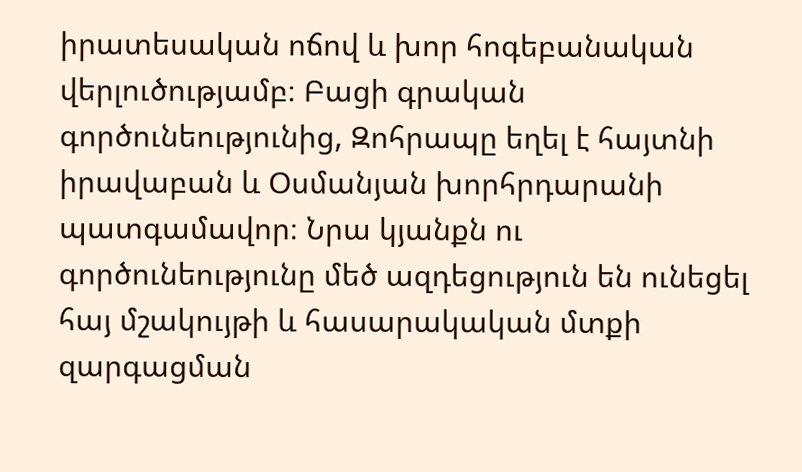իրատեսական ոճով և խոր հոգեբանական վերլուծությամբ։ Բացի գրական գործունեությունից, Զոհրապը եղել է հայտնի իրավաբան և Օսմանյան խորհրդարանի պատգամավոր։ Նրա կյանքն ու գործունեությունը մեծ ազդեցություն են ունեցել հայ մշակույթի և հասարակական մտքի զարգացման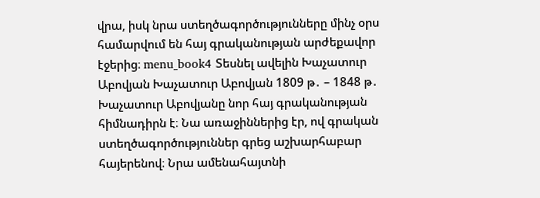վրա, իսկ նրա ստեղծագործությունները մինչ օրս համարվում են հայ գրականության արժեքավոր էջերից։ menu_book4 Տեսնել ավելին Խաչատուր Աբովյան Խաչատուր Աբովյան 1809 թ․ – 1848 թ․ Խաչատուր Աբովյանը նոր հայ գրականության հիմնադիրն է։ Նա առաջիններից էր, ով գրական ստեղծագործություններ գրեց աշխարհաբար հայերենով։ Նրա ամենահայտնի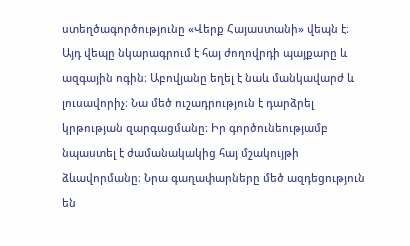ստեղծագործությունը «Վերք Հայաստանի» վեպն է։ Այդ վեպը նկարագրում է հայ ժողովրդի պայքարը և ազգային ոգին։ Աբովյանը եղել է նաև մանկավարժ և լուսավորիչ։ Նա մեծ ուշադրություն է դարձրել կրթության զարգացմանը։ Իր գործունեությամբ նպաստել է ժամանակակից հայ մշակույթի ձևավորմանը։ Նրա գաղափարները մեծ ազդեցություն են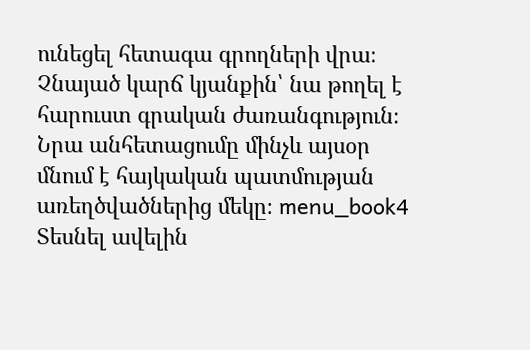ունեցել հետագա գրողների վրա։ Չնայած կարճ կյանքին՝ նա թողել է հարուստ գրական ժառանգություն։ Նրա անհետացումը մինչև այսօր մնում է հայկական պատմության առեղծվածներից մեկը։ menu_book4 Տեսնել ավելին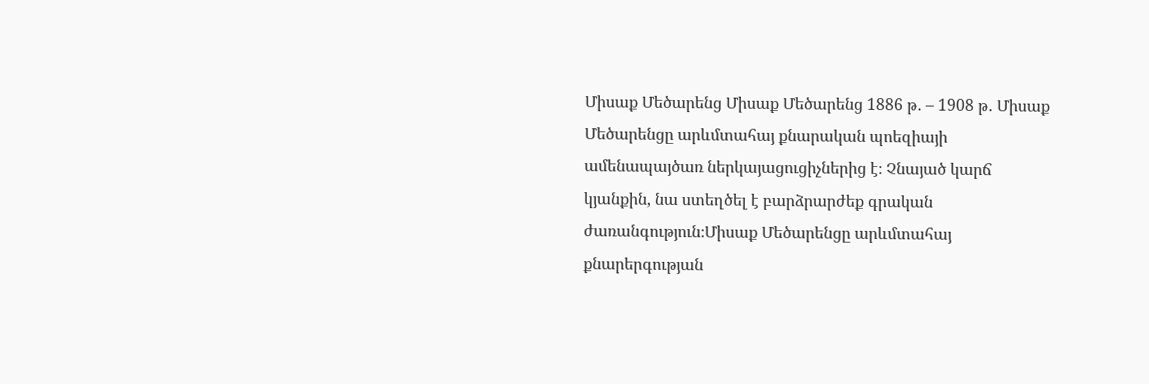Միսաք Մեծարենց Միսաք Մեծարենց 1886 թ․ – 1908 թ․ Միսաք Մեծարենցը արևմտահայ քնարական պոեզիայի ամենապայծառ ներկայացուցիչներից է։ Չնայած կարճ կյանքին, նա ստեղծել է բարձրարժեք գրական ժառանգություն։Միսաք Մեծարենցը արևմտահայ քնարերգության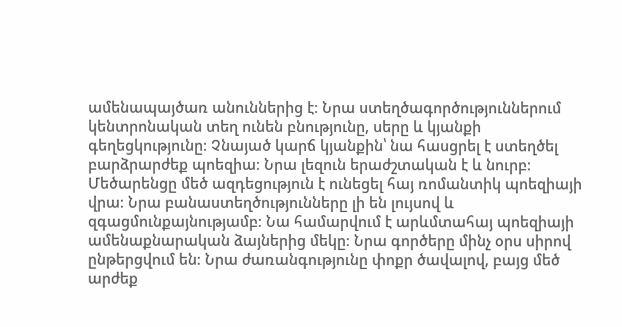ամենապայծառ անուններից է։ Նրա ստեղծագործություններում կենտրոնական տեղ ունեն բնությունը, սերը և կյանքի գեղեցկությունը։ Չնայած կարճ կյանքին՝ նա հասցրել է ստեղծել բարձրարժեք պոեզիա։ Նրա լեզուն երաժշտական է և նուրբ։ Մեծարենցը մեծ ազդեցություն է ունեցել հայ ռոմանտիկ պոեզիայի վրա։ Նրա բանաստեղծությունները լի են լույսով և զգացմունքայնությամբ։ Նա համարվում է արևմտահայ պոեզիայի ամենաքնարական ձայներից մեկը։ Նրա գործերը մինչ օրս սիրով ընթերցվում են։ Նրա ժառանգությունը փոքր ծավալով, բայց մեծ արժեք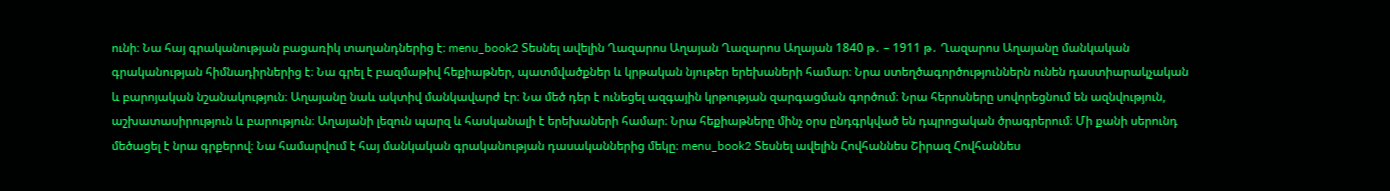ունի։ Նա հայ գրականության բացառիկ տաղանդներից է։ menu_book2 Տեսնել ավելին Ղազարոս Աղայան Ղազարոս Աղայան 1840 թ․ – 1911 թ․ Ղազարոս Աղայանը մանկական գրականության հիմնադիրներից է։ Նա գրել է բազմաթիվ հեքիաթներ, պատմվածքներ և կրթական նյութեր երեխաների համար։ Նրա ստեղծագործություններն ունեն դաստիարակչական և բարոյական նշանակություն։ Աղայանը նաև ակտիվ մանկավարժ էր։ Նա մեծ դեր է ունեցել ազգային կրթության զարգացման գործում։ Նրա հերոսները սովորեցնում են ազնվություն, աշխատասիրություն և բարություն։ Աղայանի լեզուն պարզ և հասկանալի է երեխաների համար։ Նրա հեքիաթները մինչ օրս ընդգրկված են դպրոցական ծրագրերում։ Մի քանի սերունդ մեծացել է նրա գրքերով։ Նա համարվում է հայ մանկական գրականության դասականներից մեկը։ menu_book2 Տեսնել ավելին Հովհաննես Շիրազ Հովհաննես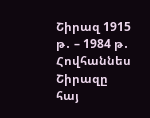Շիրազ 1915 թ․ – 1984 թ․ Հովհաննես Շիրազը հայ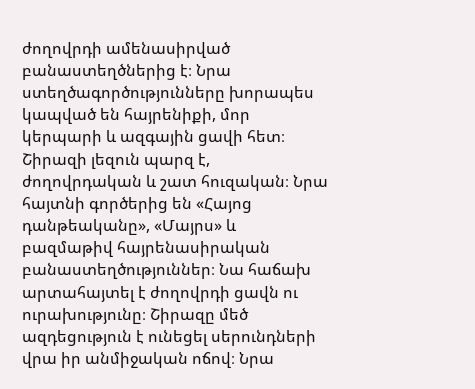ժողովրդի ամենասիրված բանաստեղծներից է։ Նրա ստեղծագործությունները խորապես կապված են հայրենիքի, մոր կերպարի և ազգային ցավի հետ։ Շիրազի լեզուն պարզ է, ժողովրդական և շատ հուզական։ Նրա հայտնի գործերից են «Հայոց դանթեականը», «Մայրս» և բազմաթիվ հայրենասիրական բանաստեղծություններ։ Նա հաճախ արտահայտել է ժողովրդի ցավն ու ուրախությունը։ Շիրազը մեծ ազդեցություն է ունեցել սերունդների վրա իր անմիջական ոճով։ Նրա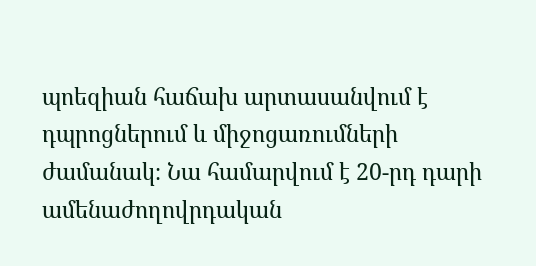պոեզիան հաճախ արտասանվում է դպրոցներում և միջոցառումների ժամանակ։ Նա համարվում է 20-րդ դարի ամենաժողովրդական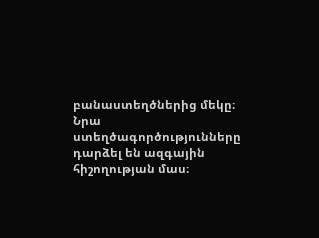բանաստեղծներից մեկը։ Նրա ստեղծագործությունները դարձել են ազգային հիշողության մաս։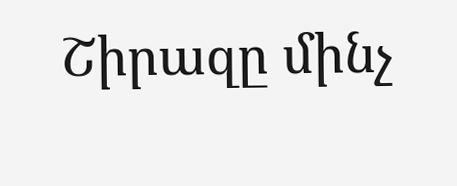Շիրազը մինչ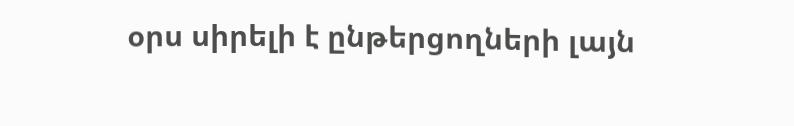օրս սիրելի է ընթերցողների լայն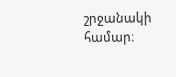շրջանակի համար։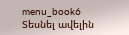menu_book6 Տեսնել ավելին